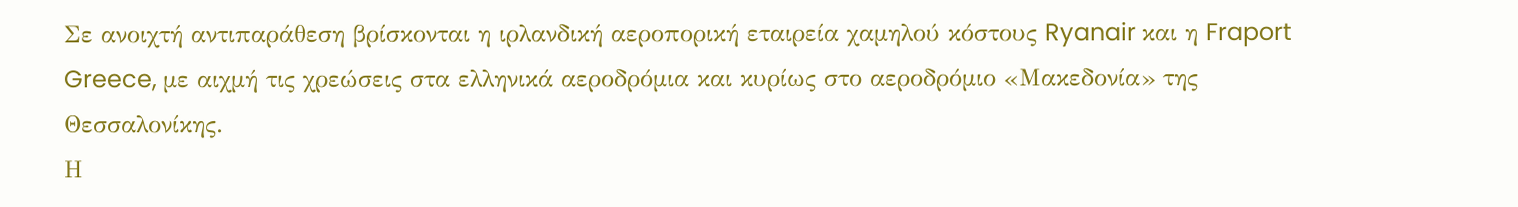Σε ανοιχτή αντιπαράθεση βρίσκονται η ιρλανδική αεροπορική εταιρεία χαμηλού κόστους Ryanair και η Fraport Greece, με αιχμή τις χρεώσεις στα ελληνικά αεροδρόμια και κυρίως στο αεροδρόμιο «Μακεδονία» της Θεσσαλονίκης.
Η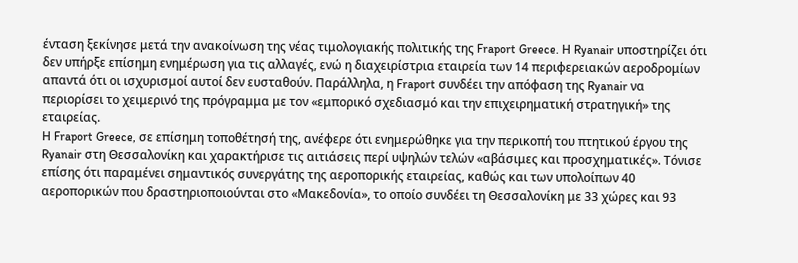ένταση ξεκίνησε μετά την ανακοίνωση της νέας τιμολογιακής πολιτικής της Fraport Greece. Η Ryanair υποστηρίζει ότι δεν υπήρξε επίσημη ενημέρωση για τις αλλαγές, ενώ η διαχειρίστρια εταιρεία των 14 περιφερειακών αεροδρομίων απαντά ότι οι ισχυρισμοί αυτοί δεν ευσταθούν. Παράλληλα, η Fraport συνδέει την απόφαση της Ryanair να περιορίσει το χειμερινό της πρόγραμμα με τον «εμπορικό σχεδιασμό και την επιχειρηματική στρατηγική» της εταιρείας.
Η Fraport Greece, σε επίσημη τοποθέτησή της, ανέφερε ότι ενημερώθηκε για την περικοπή του πτητικού έργου της Ryanair στη Θεσσαλονίκη και χαρακτήρισε τις αιτιάσεις περί υψηλών τελών «αβάσιμες και προσχηματικές». Τόνισε επίσης ότι παραμένει σημαντικός συνεργάτης της αεροπορικής εταιρείας, καθώς και των υπολοίπων 40 αεροπορικών που δραστηριοποιούνται στο «Μακεδονία», το οποίο συνδέει τη Θεσσαλονίκη με 33 χώρες και 93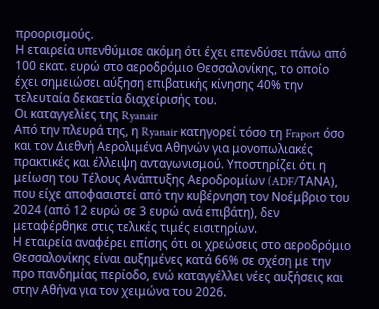προορισμούς.
Η εταιρεία υπενθύμισε ακόμη ότι έχει επενδύσει πάνω από 100 εκατ. ευρώ στο αεροδρόμιο Θεσσαλονίκης, το οποίο έχει σημειώσει αύξηση επιβατικής κίνησης 40% την τελευταία δεκαετία διαχείρισής του.
Οι καταγγελίες της Ryanair
Από την πλευρά της, η Ryanair κατηγορεί τόσο τη Fraport όσο και τον Διεθνή Αερολιμένα Αθηνών για μονοπωλιακές πρακτικές και έλλειψη ανταγωνισμού. Υποστηρίζει ότι η μείωση του Τέλους Ανάπτυξης Αεροδρομίων (ADF/ΤΑΝΑ), που είχε αποφασιστεί από την κυβέρνηση τον Νοέμβριο του 2024 (από 12 ευρώ σε 3 ευρώ ανά επιβάτη), δεν μεταφέρθηκε στις τελικές τιμές εισιτηρίων.
Η εταιρεία αναφέρει επίσης ότι οι χρεώσεις στο αεροδρόμιο Θεσσαλονίκης είναι αυξημένες κατά 66% σε σχέση με την προ πανδημίας περίοδο, ενώ καταγγέλλει νέες αυξήσεις και στην Αθήνα για τον χειμώνα του 2026.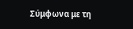Σύμφωνα με τη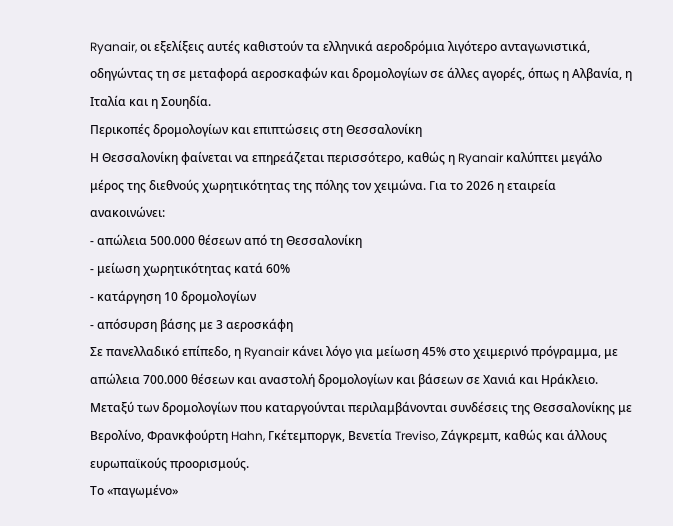Ryanair, οι εξελίξεις αυτές καθιστούν τα ελληνικά αεροδρόμια λιγότερο ανταγωνιστικά, οδηγώντας τη σε μεταφορά αεροσκαφών και δρομολογίων σε άλλες αγορές, όπως η Αλβανία, η Ιταλία και η Σουηδία.
Περικοπές δρομολογίων και επιπτώσεις στη Θεσσαλονίκη
Η Θεσσαλονίκη φαίνεται να επηρεάζεται περισσότερο, καθώς η Ryanair καλύπτει μεγάλο μέρος της διεθνούς χωρητικότητας της πόλης τον χειμώνα. Για το 2026 η εταιρεία ανακοινώνει:
- απώλεια 500.000 θέσεων από τη Θεσσαλονίκη
- μείωση χωρητικότητας κατά 60%
- κατάργηση 10 δρομολογίων
- απόσυρση βάσης με 3 αεροσκάφη
Σε πανελλαδικό επίπεδο, η Ryanair κάνει λόγο για μείωση 45% στο χειμερινό πρόγραμμα, με απώλεια 700.000 θέσεων και αναστολή δρομολογίων και βάσεων σε Χανιά και Ηράκλειο.
Μεταξύ των δρομολογίων που καταργούνται περιλαμβάνονται συνδέσεις της Θεσσαλονίκης με Βερολίνο, Φρανκφούρτη Hahn, Γκέτεμποργκ, Βενετία Treviso, Ζάγκρεμπ, καθώς και άλλους ευρωπαϊκούς προορισμούς.
Το «παγωμένο»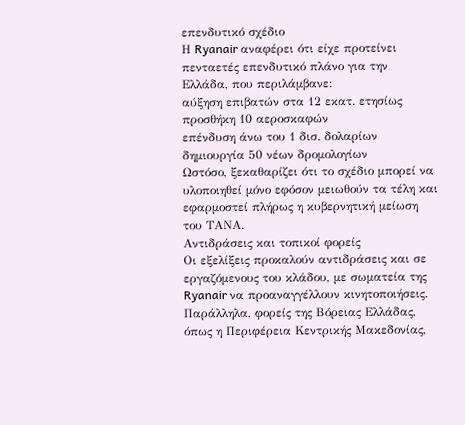επενδυτικό σχέδιο
Η Ryanair αναφέρει ότι είχε προτείνει πενταετές επενδυτικό πλάνο για την Ελλάδα, που περιλάμβανε:
αύξηση επιβατών στα 12 εκατ. ετησίως
προσθήκη 10 αεροσκαφών
επένδυση άνω του 1 δισ. δολαρίων
δημιουργία 50 νέων δρομολογίων
Ωστόσο, ξεκαθαρίζει ότι το σχέδιο μπορεί να υλοποιηθεί μόνο εφόσον μειωθούν τα τέλη και εφαρμοστεί πλήρως η κυβερνητική μείωση του ΤΑΝΑ.
Αντιδράσεις και τοπικοί φορείς
Οι εξελίξεις προκαλούν αντιδράσεις και σε εργαζόμενους του κλάδου, με σωματεία της Ryanair να προαναγγέλλουν κινητοποιήσεις.
Παράλληλα, φορείς της Βόρειας Ελλάδας, όπως η Περιφέρεια Κεντρικής Μακεδονίας,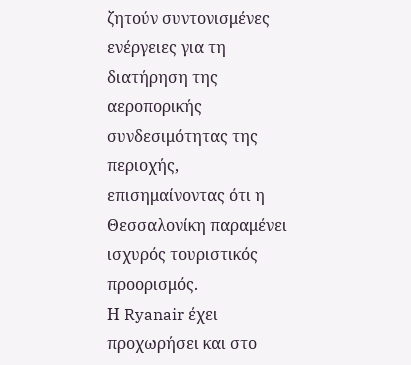ζητούν συντονισμένες ενέργειες για τη διατήρηση της αεροπορικής συνδεσιμότητας της περιοχής, επισημαίνοντας ότι η Θεσσαλονίκη παραμένει ισχυρός τουριστικός προορισμός.
Η Ryanair έχει προχωρήσει και στο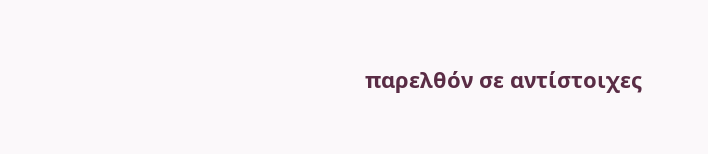παρελθόν σε αντίστοιχες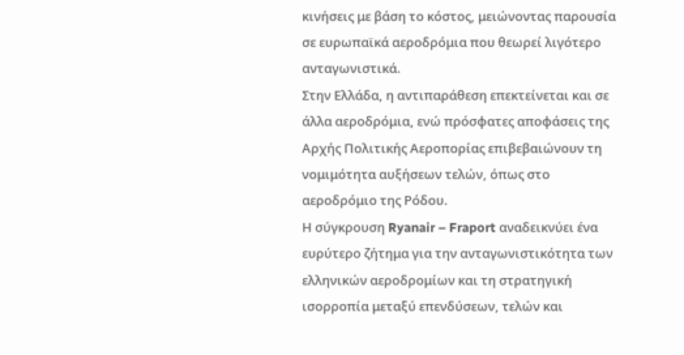κινήσεις με βάση το κόστος, μειώνοντας παρουσία σε ευρωπαϊκά αεροδρόμια που θεωρεί λιγότερο ανταγωνιστικά.
Στην Ελλάδα, η αντιπαράθεση επεκτείνεται και σε άλλα αεροδρόμια, ενώ πρόσφατες αποφάσεις της Αρχής Πολιτικής Αεροπορίας επιβεβαιώνουν τη νομιμότητα αυξήσεων τελών, όπως στο αεροδρόμιο της Ρόδου.
Η σύγκρουση Ryanair – Fraport αναδεικνύει ένα ευρύτερο ζήτημα για την ανταγωνιστικότητα των ελληνικών αεροδρομίων και τη στρατηγική ισορροπία μεταξύ επενδύσεων, τελών και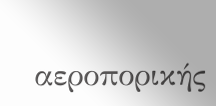αεροπορικής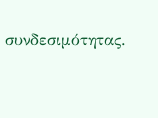συνδεσιμότητας.